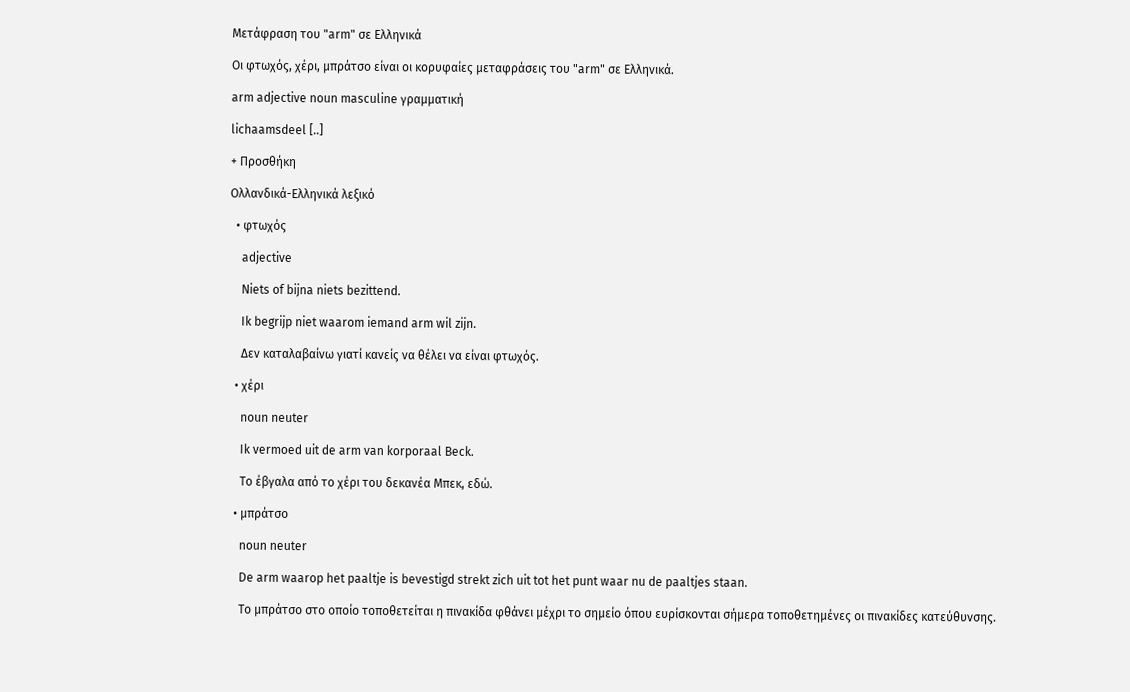Μετάφραση του "arm" σε Ελληνικά

Οι φτωχός, χέρι, μπράτσο είναι οι κορυφαίες μεταφράσεις του "arm" σε Ελληνικά.

arm adjective noun masculine γραμματική

lichaamsdeel [..]

+ Προσθήκη

Ολλανδικά-Ελληνικά λεξικό

  • φτωχός

    adjective

    Niets of bijna niets bezittend.

    Ik begrijp niet waarom iemand arm wil zijn.

    Δεν καταλαβαίνω γιατί κανείς να θέλει να είναι φτωχός.

  • χέρι

    noun neuter

    Ik vermoed uit de arm van korporaal Beck.

    Το έβγαλα από το χέρι του δεκανέα Μπεκ, εδώ.

  • μπράτσο

    noun neuter

    De arm waarop het paaltje is bevestigd strekt zich uit tot het punt waar nu de paaltjes staan.

    Το μπράτσο στο οποίο τοποθετείται η πινακίδα φθάνει μέχρι το σημείο όπου ευρίσκονται σήμερα τοποθετημένες οι πινακίδες κατεύθυνσης.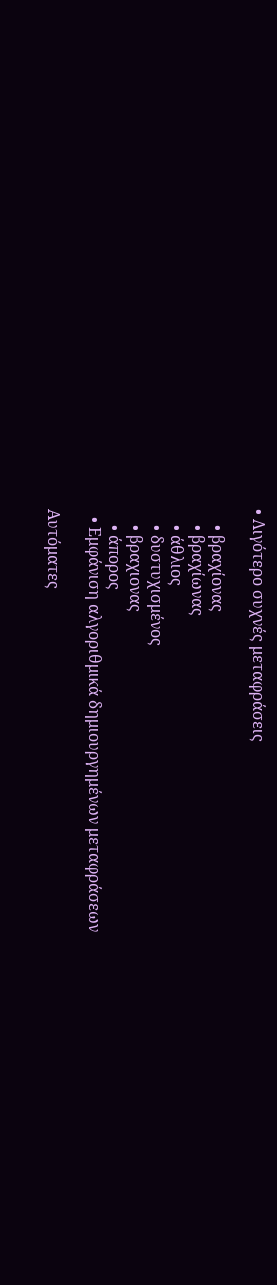• Λιγότερο συχνές μεταφράσεις

    • βραχίονας
    • βραχίωνας
    • άθλιος
    • δυστυχισμένος
    • βραχιονας
    • άπορος
  • Εμφάνιση αλγοριθμικά δημιουργημένων μεταφράσεων

Αυτόματες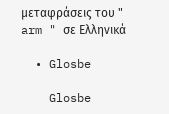μεταφράσεις του " arm " σε Ελληνικά

  • Glosbe

    Glosbe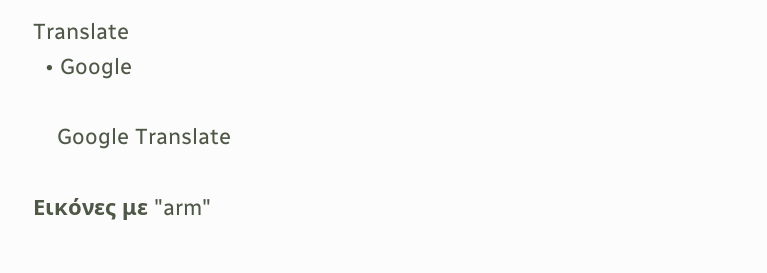Translate
  • Google

    Google Translate

Εικόνες με "arm"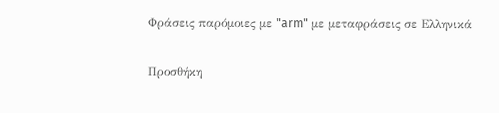Φράσεις παρόμοιες με "arm" με μεταφράσεις σε Ελληνικά

Προσθήκη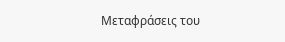Μεταφράσεις του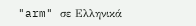"arm" σε Ελληνικά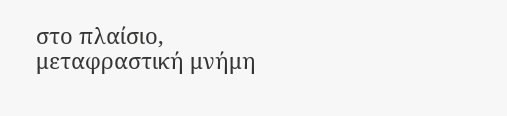στο πλαίσιο, μεταφραστική μνήμη